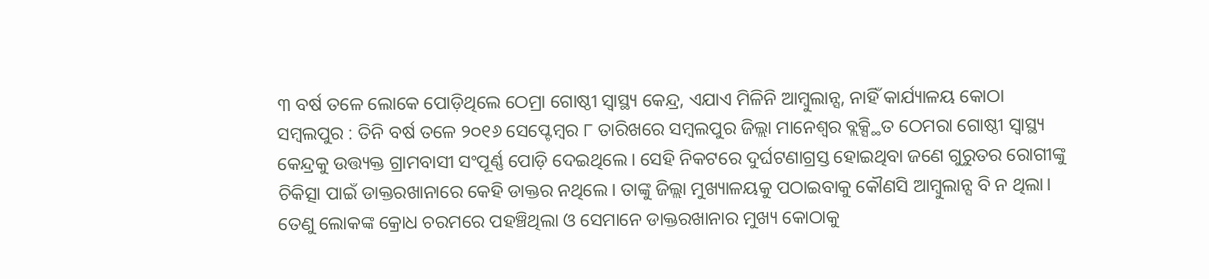୩ ବର୍ଷ ତଳେ ଲୋକେ ପୋଡ଼ିଥିଲେ ଠେମ୍ରା ଗୋଷ୍ଠୀ ସ୍ୱାସ୍ଥ୍ୟ କେନ୍ଦ୍ର, ଏଯାଏ ମିଳିନି ଆମ୍ବୁଲାନ୍ସ, ନାହିଁ କାର୍ଯ୍ୟାଳୟ କୋଠା
ସମ୍ବଲପୁର : ତିନି ବର୍ଷ ତଳେ ୨୦୧୬ ସେପ୍ଟେମ୍ବର ୮ ତାରିଖରେ ସମ୍ବଲପୁର ଜିଲ୍ଲା ମାନେଶ୍ବର ବ୍ଲକ୍ସ୍ଥିତ ଠେମରା ଗୋଷ୍ଠୀ ସ୍ବାସ୍ଥ୍ୟ କେନ୍ଦ୍ରକୁ ଉତ୍ତ୍ୟକ୍ତ ଗ୍ରାମବାସୀ ସଂପୂର୍ଣ୍ଣ ପୋଡ଼ି ଦେଇଥିଲେ। ସେହି ନିକଟରେ ଦୁର୍ଘଟଣାଗ୍ରସ୍ତ ହୋଇଥିବା ଜଣେ ଗୁରୁତର ରୋଗୀଙ୍କୁ ଚିକିତ୍ସା ପାଇଁ ଡାକ୍ତରଖାନାରେ କେହି ଡାକ୍ତର ନଥିଲେ। ତାଙ୍କୁ ଜିଲ୍ଲା ମୁଖ୍ୟାଳୟକୁ ପଠାଇବାକୁ କୌଣସି ଆମ୍ବୁଲାନ୍ସ ବି ନ ଥିଲା। ତେଣୁ ଲୋକଙ୍କ କ୍ରୋଧ ଚରମରେ ପହଞ୍ଚିଥିଲା ଓ ସେମାନେ ଡାକ୍ତରଖାନାର ମୁଖ୍ୟ କୋଠାକୁ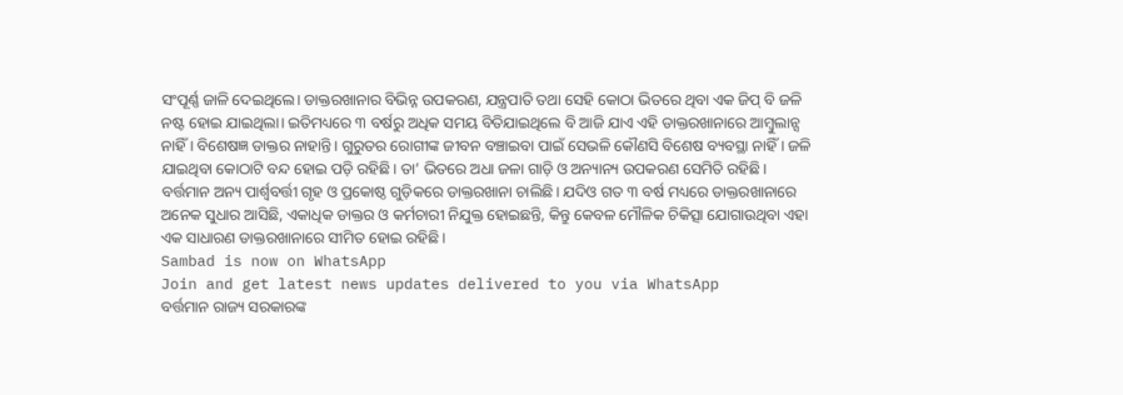ସଂପୂର୍ଣ୍ଣ ଜାଳି ଦେଇଥିଲେ। ଡାକ୍ତରଖାନାର ବିଭିନ୍ନ ଉପକରଣ, ଯନ୍ତ୍ରପାତି ତଥା ସେହି କୋଠା ଭିତରେ ଥିବା ଏକ ଜିପ୍ ବି ଜଳି ନଷ୍ଟ ହୋଇ ଯାଇଥିଲା। ଇତିମଧ୍ୟରେ ୩ ବର୍ଷରୁ ଅଧିକ ସମୟ ବିତିଯାଇଥିଲେ ବି ଆଜି ଯାଏ ଏହି ଡାକ୍ତରଖାନାରେ ଆମ୍ବୁଲାନ୍ସ ନାହିଁ। ବିଶେଷଜ୍ଞ ଡାକ୍ତର ନାହାନ୍ତି। ଗୁରୁତର ରୋଗୀଙ୍କ ଜୀବନ ବଞ୍ଚାଇବା ପାଇଁ ସେଭଳି କୌଣସି ବିଶେଷ ବ୍ୟବସ୍ଥା ନାହିଁ। ଜଳି ଯାଇଥିବା କୋଠାଟି ବନ୍ଦ ହୋଇ ପଡ଼ି ରହିଛି। ତା’ ଭିତରେ ଅଧା ଜଳା ଗାଡ଼ି ଓ ଅନ୍ୟାନ୍ୟ ଉପକରଣ ସେମିତି ରହିଛି। ବର୍ତ୍ତମାନ ଅନ୍ୟ ପାର୍ଶ୍ବବର୍ତ୍ତୀ ଗୃହ ଓ ପ୍ରକୋଷ୍ଠ ଗୁଡ଼ିକରେ ଡାକ୍ତରଖାନା ଚାଲିଛି। ଯଦିଓ ଗତ ୩ ବର୍ଷ ମଧ୍ୟରେ ଡାକ୍ତରଖାନାରେ ଅନେକ ସୁଧାର ଆସିଛି, ଏକାଧିକ ଡାକ୍ତର ଓ କର୍ମଚାରୀ ନିଯୁକ୍ତ ହୋଇଛନ୍ତି, କିନ୍ତୁ କେବଳ ମୌଳିକ ଚିକିତ୍ସା ଯୋଗାଉଥିବା ଏହା ଏକ ସାଧାରଣ ଡାକ୍ତରଖାନାରେ ସୀମିତ ହୋଇ ରହିଛି।
Sambad is now on WhatsApp
Join and get latest news updates delivered to you via WhatsApp
ବର୍ତ୍ତମାନ ରାଜ୍ୟ ସରକାରଙ୍କ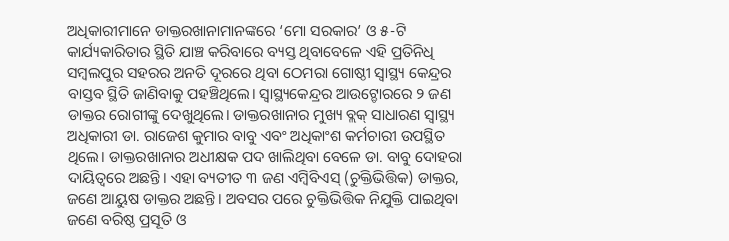ଅଧିକାରୀମାନେ ଡାକ୍ତରଖାନାମାନଙ୍କରେ ‘ମୋ ସରକାର’ ଓ ୫-ଟି କାର୍ଯ୍ୟକାରିତାର ସ୍ଥିତି ଯାଞ୍ଚ କରିବାରେ ବ୍ୟସ୍ତ ଥିବାବେଳେ ଏହି ପ୍ରତିନିଧି ସମ୍ବଲପୁର ସହରର ଅନତି ଦୂରରେ ଥିବା ଠେମରା ଗୋଷ୍ଠୀ ସ୍ବାସ୍ଥ୍ୟ କେନ୍ଦ୍ରର ବାସ୍ତବ ସ୍ଥିତି ଜାଣିବାକୁ ପହଞ୍ଚିଥିଲେ। ସ୍ବାସ୍ଥ୍ୟକେନ୍ଦ୍ରର ଆଉଟ୍ଡୋରରେ ୨ ଜଣ ଡାକ୍ତର ରୋଗୀଙ୍କୁ ଦେଖୁଥିଲେ। ଡାକ୍ତରଖାନାର ମୁଖ୍ୟ ବ୍ଲକ୍ ସାଧାରଣ ସ୍ବାସ୍ଥ୍ୟ ଅଧିକାରୀ ଡା. ରାଜେଶ କୁମାର ବାବୁ ଏବଂ ଅଧିକାଂଶ କର୍ମଚାରୀ ଉପସ୍ଥିତ ଥିଲେ। ଡାକ୍ତରଖାନାର ଅଧୀକ୍ଷକ ପଦ ଖାଲିଥିବା ବେଳେ ଡା. ବାବୁ ଦୋହରା ଦାୟିତ୍ବରେ ଅଛନ୍ତି। ଏହା ବ୍ୟତୀତ ୩ ଜଣ ଏମ୍ବିବିଏସ୍ (ଚୁକ୍ତିଭିତ୍ତିକ) ଡାକ୍ତର, ଜଣେ ଆୟୁଷ ଡାକ୍ତର ଅଛନ୍ତି। ଅବସର ପରେ ଚୁକ୍ତିଭିତ୍ତିକ ନିଯୁକ୍ତି ପାଇଥିବା ଜଣେ ବରିଷ୍ଠ ପ୍ରସୂତି ଓ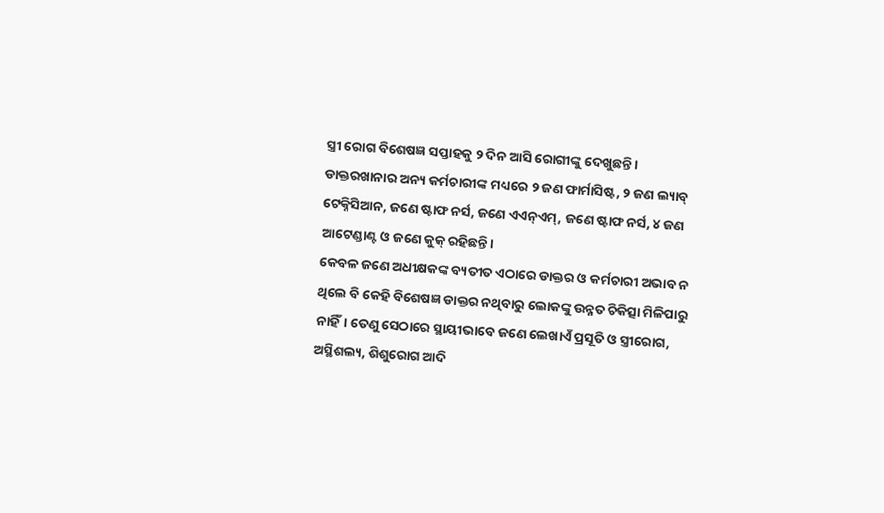ସ୍ତ୍ରୀ ରୋଗ ବିଶେଷଜ୍ଞ ସପ୍ତାହକୁ ୨ ଦିନ ଆସି ରୋଗୀଙ୍କୁ ଦେଖୁଛନ୍ତି। ଡାକ୍ତରଖାନାର ଅନ୍ୟ କର୍ମଚାରୀଙ୍କ ମଧ୍ୟରେ ୨ ଜଣ ଫାର୍ମାସିଷ୍ଟ, ୨ ଜଣ ଲ୍ୟାବ୍ ଟେକ୍ନିସିଆନ, ଜଣେ ଷ୍ଟାଫ ନର୍ସ, ଜଣେ ଏଏନ୍ଏମ୍, ଜଣେ ଷ୍ଟାଫ ନର୍ସ, ୪ ଜଣ ଆଟେଣ୍ଡାଣ୍ଟ ଓ ଜଣେ କୁକ୍ ରହିଛନ୍ତି।
କେବଳ ଜଣେ ଅଧୀକ୍ଷକଙ୍କ ବ୍ୟତୀତ ଏଠାରେ ଡାକ୍ତର ଓ କର୍ମଚାରୀ ଅଭାବ ନ ଥିଲେ ବି କେହି ବିଶେଷଜ୍ଞ ଡାକ୍ତର ନଥିବାରୁ ଲୋକଙ୍କୁ ଉନ୍ନତ ଚିକିତ୍ସା ମିଳିପାରୁ ନାହିଁ। ତେଣୁ ସେଠାରେ ସ୍ଥାୟୀଭାବେ ଜଣେ ଲେଖାଏଁ ପ୍ରସୂତି ଓ ସ୍ତ୍ରୀରୋଗ, ଅସ୍ଥିଶଲ୍ୟ, ଶିଶୁରୋଗ ଆଦି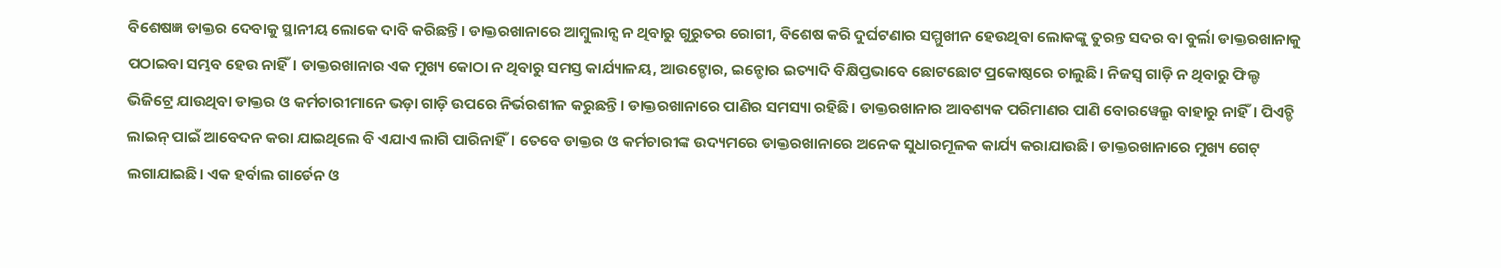ବିଶେଷଜ୍ଞ ଡାକ୍ତର ଦେବାକୁ ସ୍ଥାନୀୟ ଲୋକେ ଦାବି କରିଛନ୍ତି। ଡାକ୍ତରଖାନାରେ ଆମ୍ବୁଲାନ୍ସ ନ ଥିବାରୁ ଗୁରୁତର ରୋଗୀ, ବିଶେଷ କରି ଦୁର୍ଘଟଣାର ସମ୍ମୁଖୀନ ହେଉଥିବା ଲୋକଙ୍କୁ ତୁରନ୍ତ ସଦର ବା ବୁର୍ଲା ଡାକ୍ତରଖାନାକୁ ପଠାଇବା ସମ୍ଭବ ହେଉ ନାହିଁ। ଡାକ୍ତରଖାନାର ଏକ ମୁଖ୍ୟ କୋଠା ନ ଥିବାରୁ ସମସ୍ତ କାର୍ଯ୍ୟାଳୟ, ଆଉଟ୍ଡୋର, ଇନ୍ଡୋର ଇତ୍ୟାଦି ବିକ୍ଷିପ୍ତଭାବେ ଛୋଟଛୋଟ ପ୍ରକୋଷ୍ଠରେ ଚାଲୁଛି। ନିଜସ୍ବ ଗାଡ଼ି ନ ଥିବାରୁ ଫିଲ୍ଡ ଭିଜିଟ୍ରେ ଯାଉଥିବା ଡାକ୍ତର ଓ କର୍ମଚାରୀମାନେ ଭଡ଼ା ଗାଡ଼ି ଉପରେ ନିର୍ଭରଶୀଳ କରୁଛନ୍ତି। ଡାକ୍ତରଖାନାରେ ପାଣିର ସମସ୍ୟା ରହିଛି। ଡାକ୍ତରଖାନାର ଆବଶ୍ୟକ ପରିମାଣର ପାଣି ବୋରୱେଲ୍ରୁ ବାହାରୁ ନାହିଁ। ପିଏଚ୍ଡି ଲାଇନ୍ ପାଇଁ ଆବେଦନ କରା ଯାଇଥିଲେ ବି ଏଯାଏ ଲାଗି ପାରିନାହିଁ। ତେବେ ଡାକ୍ତର ଓ କର୍ମଚାରୀଙ୍କ ଉଦ୍ୟମରେ ଡାକ୍ତରଖାନାରେ ଅନେକ ସୁଧାରମୂଳକ କାର୍ଯ୍ୟ କରାଯାଉଛି। ଡାକ୍ତରଖାନାରେ ମୁଖ୍ୟ ଗେଟ୍ ଲଗାଯାଇଛି। ଏକ ହର୍ବାଲ ଗାର୍ଡେନ ଓ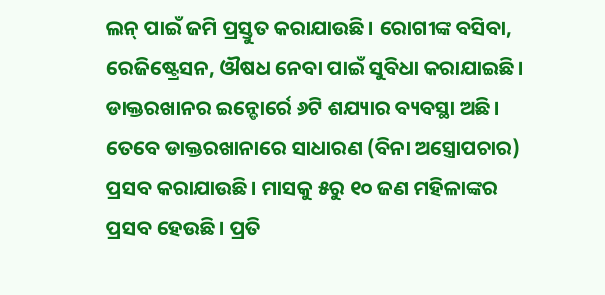ଲନ୍ ପାଇଁ ଜମି ପ୍ରସ୍ତୁତ କରାଯାଉଛି। ରୋଗୀଙ୍କ ବସିବା, ରେଜିଷ୍ଟ୍ରେସନ, ଔଷଧ ନେବା ପାଇଁ ସୁବିଧା କରାଯାଇଛି।
ଡାକ୍ତରଖାନର ଇନ୍ଡୋର୍ରେ ୬ଟି ଶଯ୍ୟାର ବ୍ୟବସ୍ଥା ଅଛି। ତେବେ ଡାକ୍ତରଖାନାରେ ସାଧାରଣ (ବିନା ଅସ୍ତ୍ରୋପଚାର) ପ୍ରସବ କରାଯାଉଛି। ମାସକୁ ୫ରୁ ୧୦ ଜଣ ମହିଳାଙ୍କର ପ୍ରସବ ହେଉଛି। ପ୍ରତି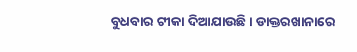ବୁଧବାର ଟୀକା ଦିଆଯାଉଛି। ଡାକ୍ତରଖାନାରେ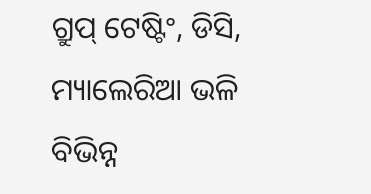ଗ୍ରୁପ୍ ଟେଷ୍ଟିଂ, ଡିସି, ମ୍ୟାଲେରିଆ ଭଳି ବିଭିନ୍ନ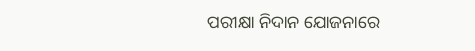ପରୀକ୍ଷା ନିଦାନ ଯୋଜନାରେ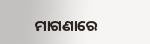ମାଗଣାରେ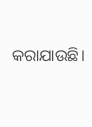କରାଯାଉଛି।